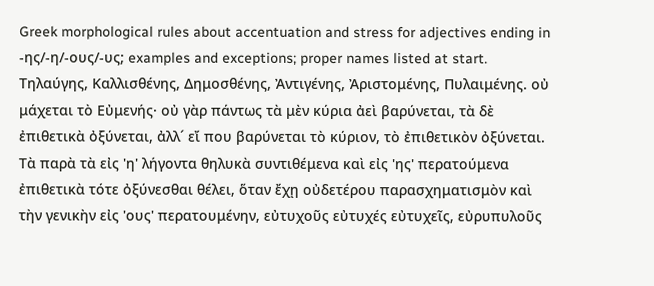Greek morphological rules about accentuation and stress for adjectives ending in -ης/-η/-ους/-υς; examples and exceptions; proper names listed at start.
Τηλαύγης, Καλλισθένης, Δημοσθένης, Ἀντιγένης, Ἀριστομένης, Πυλαιμένης. οὐ μάχεται τὸ Εὐμενής· οὐ γὰρ πάντως τὰ μὲν κύρια ἀεὶ βαρύνεται, τὰ δὲ ἐπιθετικὰ ὀξύνεται, ἀλλ´ εἴ που βαρύνεται τὸ κύριον, τὸ ἐπιθετικὸν ὀξύνεται. Τὰ παρὰ τὰ εἰς 'η' λήγοντα θηλυκὰ συντιθέμενα καὶ εἰς 'ης' περατούμενα ἐπιθετικὰ τότε ὀξύνεσθαι θέλει, ὅταν ἔχῃ οὐδετέρου παρασχηματισμὸν καὶ τὴν γενικὴν εἰς 'ους' περατουμένην, εὐτυχοῦς εὐτυχές εὐτυχεῖς, εὐρυπυλοῦς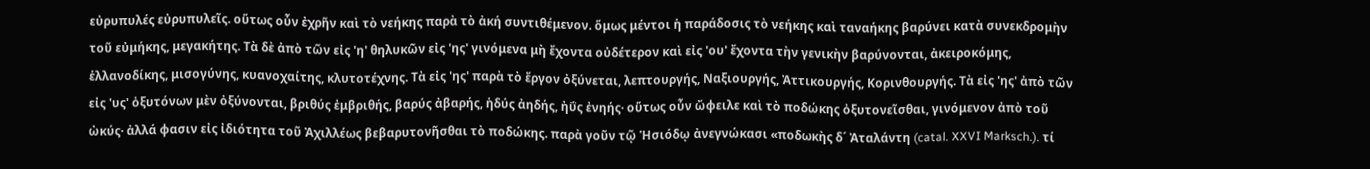εὐρυπυλές εὐρυπυλεῖς. οὕτως οὖν ἐχρῆν καὶ τὸ νεήκης παρὰ τὸ ἀκή συντιθέμενον. ὅμως μέντοι ἡ παράδοσις τὸ νεήκης καὶ ταναήκης βαρύνει κατὰ συνεκδρομὴν τοῦ εὐμήκης, μεγακήτης. Τὰ δὲ ἀπὸ τῶν εἰς 'η' θηλυκῶν εἰς 'ης' γινόμενα μὴ ἔχοντα οὐδέτερον καὶ εἰς 'ου' ἔχοντα τὴν γενικὴν βαρύνονται, ἀκειροκόμης, ἑλλανοδίκης, μισογύνης, κυανοχαίτης, κλυτοτέχνης. Τὰ εἰς 'ης' παρὰ τὸ ἔργον ὀξύνεται, λεπτουργής, Ναξιουργής, Ἀττικουργής, Κορινθουργής. Τὰ εἰς 'ης' ἀπὸ τῶν εἰς 'υς' ὀξυτόνων μὲν ὀξύνονται, βριθύς ἐμβριθής, βαρύς ἀβαρής, ἡδύς ἀηδής, ἠΰς ἐνηής· οὕτως οὖν ὤφειλε καὶ τὸ ποδώκης ὀξυτονεῖσθαι, γινόμενον ἀπὸ τοῦ ὠκύς· ἀλλά φασιν εἰς ἰδιότητα τοῦ Ἀχιλλέως βεβαρυτονῆσθαι τὸ ποδώκης. παρὰ γοῦν τῷ Ἡσιόδῳ ἀνεγνώκασι «ποδωκὴς δ´ Ἀταλάντη (catal. XXVI Marksch.). τί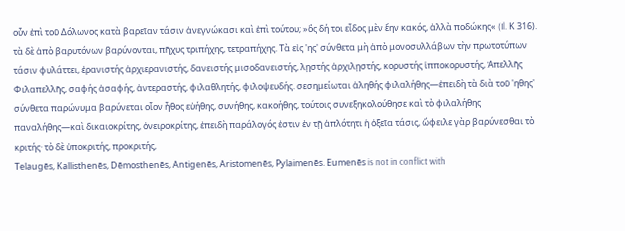οὖν ἐπὶ τοῦ Δόλωνος κατὰ βαρεῖαν τάσιν ἀνεγνώκασι καὶ ἐπὶ τούτου; »ὃς δή τοι εἶδος μὲν ἔην κακός, ἀλλὰ ποδώκης« (Il. Κ 316). τὰ δὲ ἀπὸ βαρυτόνων βαρύνονται, πῆχυς τριπήχης, τετραπήχης. Τὰ εἰς 'ης' σύνθετα μὴ ἀπὸ μονοσυλλάβων τὴν πρωτοτύπων τάσιν φυλάττει, ἐρανιστής ἀρχιερανιστής, δανειστής μισοδανειστής, λῃστής ἀρχιλῃστής, κορυστής ἱπποκορυστής, Ἀπελλῆς Φιλαπελλῆς, σαφής ἀσαφής, ἀντεραστής, φιλαθλητής, φιλοψευδής. σεσημείωται ἀληθής φιλαλήθης—ἐπειδὴ τὰ διὰ τοῦ 'ηθης' σύνθετα παρώνυμα βαρύνεται οἷον ἦθος εὐήθης, συνήθης, κακοήθης, τούτοις συνεξηκολούθησε καὶ τὸ φιλαλήθης παναλήθης—καὶ δικαιοκρίτης, ὀνειροκρίτης, ἐπειδὴ παράλογός ἐστιν ἐν τῇ ἁπλότητι ἡ ὀξεῖα τάσις, ὤφειλε γὰρ βαρύνεσθαι τὸ κριτής· τὸ δὲ ὑποκριτής, προκριτής,
Telaugēs, Kallisthenēs, Dēmosthenēs, Antigenēs, Aristomenēs, Pylaimenēs. Eumenēs is not in conflict with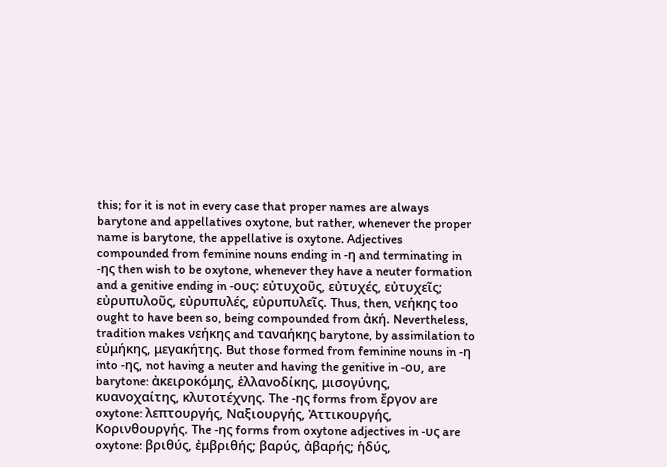this; for it is not in every case that proper names are always barytone and appellatives oxytone, but rather, whenever the proper name is barytone, the appellative is oxytone. Adjectives compounded from feminine nouns ending in -η and terminating in -ης then wish to be oxytone, whenever they have a neuter formation and a genitive ending in -ους: εὐτυχοῦς, εὐτυχές, εὐτυχεῖς; εὐρυπυλοῦς, εὐρυπυλές, εὐρυπυλεῖς. Thus, then, νεήκης too ought to have been so, being compounded from ἀκή. Nevertheless, tradition makes νεήκης and ταναήκης barytone, by assimilation to εὐμήκης, μεγακήτης. But those formed from feminine nouns in -η into -ης, not having a neuter and having the genitive in -ου, are barytone: ἀκειροκόμης, ἑλλανοδίκης, μισογύνης, κυανοχαίτης, κλυτοτέχνης. The -ης forms from ἔργον are oxytone: λεπτουργής, Ναξιουργής, Ἀττικουργής, Κορινθουργής. The -ης forms from oxytone adjectives in -υς are oxytone: βριθύς, ἐμβριθής; βαρύς, ἀβαρής; ἡδύς,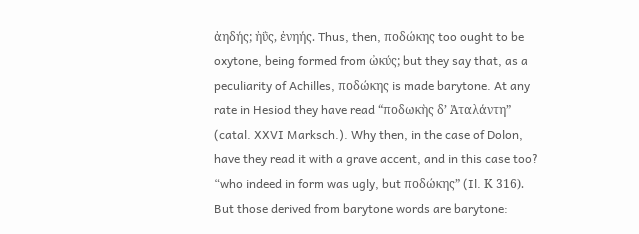ἀηδής; ἠΰς, ἐνηής. Thus, then, ποδώκης too ought to be oxytone, being formed from ὠκύς; but they say that, as a peculiarity of Achilles, ποδώκης is made barytone. At any rate in Hesiod they have read “ποδωκὴς δ’ Ἀταλάντη” (catal. XXVI Marksch.). Why then, in the case of Dolon, have they read it with a grave accent, and in this case too? “who indeed in form was ugly, but ποδώκης” (Il. Κ 316). But those derived from barytone words are barytone: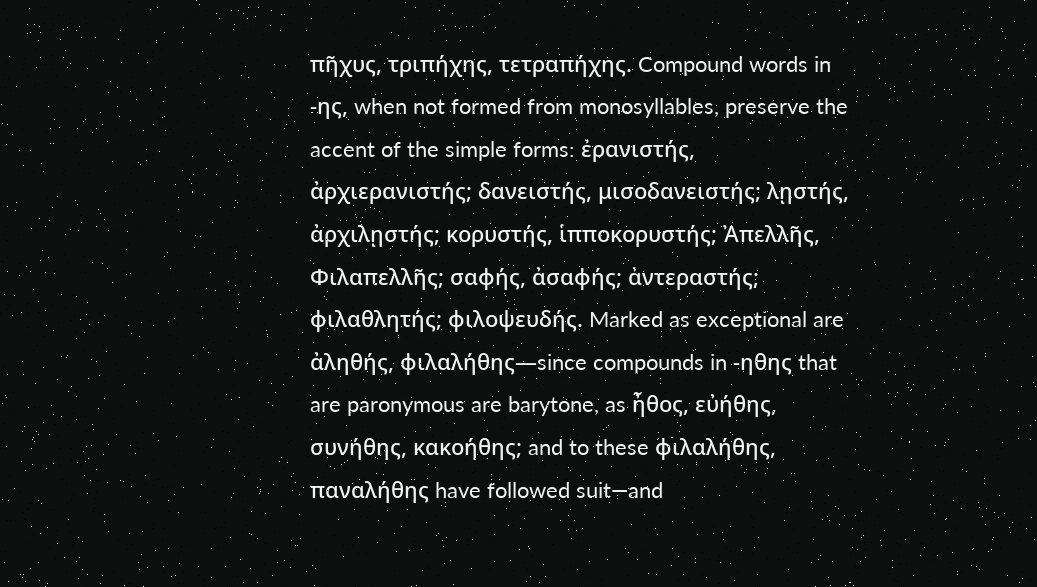πῆχυς, τριπήχης, τετραπήχης. Compound words in -ης, when not formed from monosyllables, preserve the accent of the simple forms: ἐρανιστής, ἀρχιερανιστής; δανειστής, μισοδανειστής; λῃστής, ἀρχιλῃστής; κορυστής, ἱπποκορυστής; Ἀπελλῆς, Φιλαπελλῆς; σαφής, ἀσαφής; ἀντεραστής; φιλαθλητής; φιλοψευδής. Marked as exceptional are ἀληθής, φιλαλήθης—since compounds in -ηθης that are paronymous are barytone, as ἦθος, εὐήθης, συνήθης, κακοήθης; and to these φιλαλήθης, παναλήθης have followed suit—and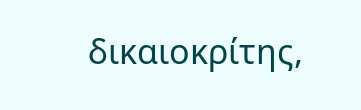δικαιοκρίτης,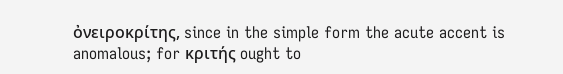ὀνειροκρίτης, since in the simple form the acute accent is anomalous; for κριτής ought to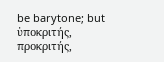be barytone; but ὑποκριτής, προκριτής,